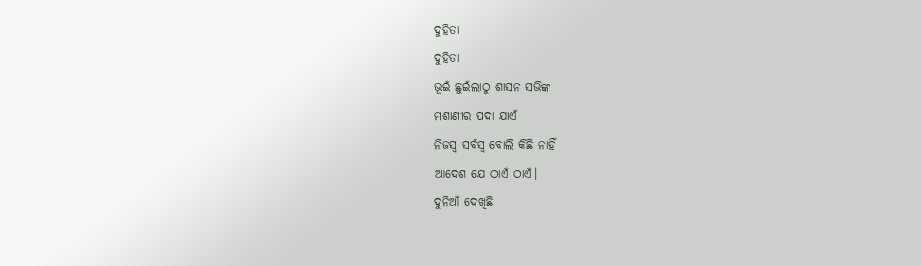ଦୁହିତା
ଦୁହିତା
ଭୂଇଁ ଛୁଇଁଲାଠୁ ଶାସନ ସଭିଙ୍କ
ମଶାଣୀର ପଦା ଯାଏଁ
ନିଜସ୍ଵ ସର୍ବସ୍ବ ବୋଲି କିଛି ନାହିଁ
ଆଦେଶ ଯେ ଠାଏଁ ଠାଏଁ।
ଦୁନିଆଁ ଦେଖିଛି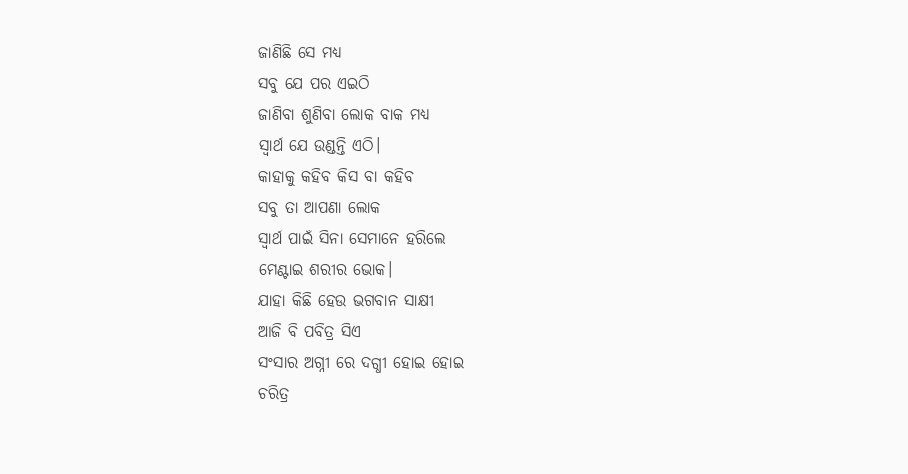ଜାଣିଛି ସେ ମଧ୍ୟ
ସବୁ ଯେ ପର ଏଇଠି
ଜାଣିବା ଶୁଣିବା ଲୋକ ବାକ ମଧ୍ୟ
ସ୍ବାର୍ଥ ଯେ ଉଣ୍ଡନ୍ତି ଏଠି।
କାହାକୁ କହିବ କିସ ବା କହିବ
ସବୁ ତା ଆପଣା ଲୋକ
ସ୍ବାର୍ଥ ପାଇଁ ସିନା ସେମାନେ ହରିଲେ
ମେଣ୍ଟାଇ ଶରୀର ଭୋକ।
ଯାହା କିଛି ହେଉ ଭଗବାନ ସାକ୍ଷୀ
ଆଜି ବି ପବିତ୍ର ସିଏ
ସଂସାର ଅଗ୍ନୀ ରେ ଦଗ୍ଧୀ ହୋଇ ହୋଇ
ଚରିତ୍ର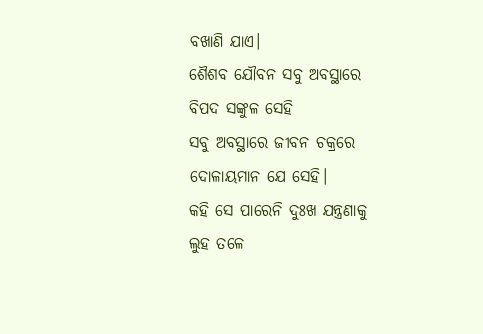ବଖାଣି ଯାଏ।
ଶୈଶବ ଯୌବନ ସବୁ ଅବସ୍ଥାରେ
ବିପଦ ସଙ୍କୁଳ ସେହି
ସବୁ ଅବସ୍ଥାରେ ଜୀବନ ଚକ୍ରରେ
ଦୋଳାୟମାନ ଯେ ସେହି।
କହି ସେ ପାରେନି ଦୁଃଖ ଯନ୍ତ୍ରଣାକୁ
ଲୁହ ତଳେ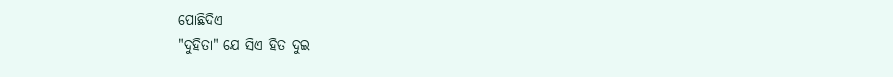ପୋଛିଦିଏ
"ଦୁହିତା" ଯେ ସିଏ ହିତ ଦୁଇ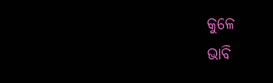କୁଳେ
ଭାବି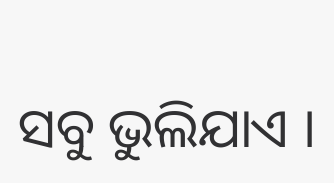ସବୁ ଭୁଲିଯାଏ ।